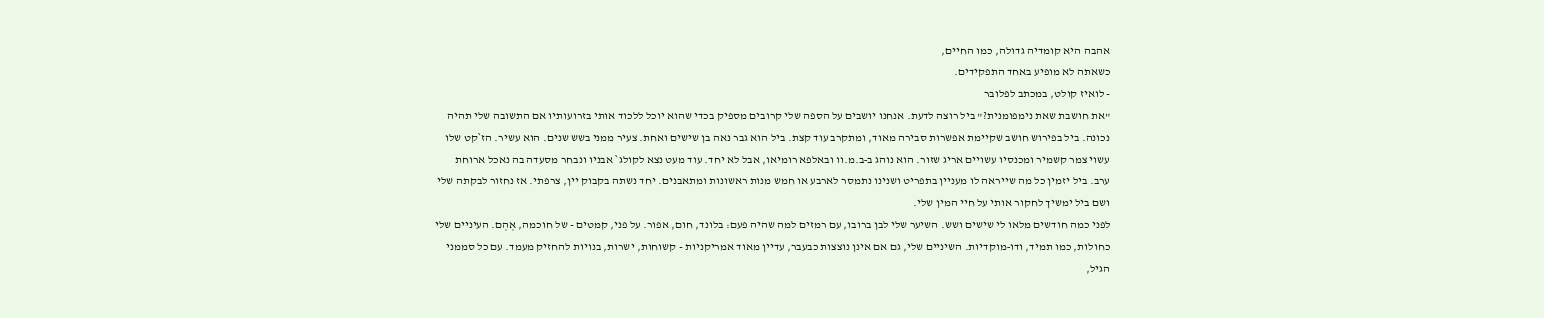אהבה היא קומדיה גדולה, כמו החיים,
כשאתה לא מופיע באחד התפקידים.
- לואיז קולט, במכתב לפלובר
"את חושבת שאת נימפומנית?" ביל רוצה לדעת. אנחנו יושבים על הספה שלי קרובים מספיק בכדי שהוא יוכל ללכוד אותי בזרועותיו אם התשובה שלי תהיה נכונה. ביל בפירוש חושב שקיימת אפשרות סבירה מאוד, ומתקרב עוד קצת. ביל הוא גבר נאה בן שישים ואחת. צעיר ממני בשש שנים. הוא עשיר. הז`קט שלו עשוי צמר קשמיר ומכנסיו עשויים אריג שזור. הוא נוהג ב‑ב.מ.וו ובאלפא רומיאו, אבל לא יחד. עוד מעט נצא לקולג` אבניו ונבחר מסעדה בה נאכל ארוחת ערב. ביל יזמין כל מה שייראה לו מעניין בתפריט ושנינו נתמסר לארבע או חמש מנות ראשונות ומתאבנים. יחד נשתה בקבוק יין, צרפתי. אז נחזור לבקתה שלי ושם ביל ימשיך לחקור אותי על חיי המין שלי.
לפני כמה חודשים מלאו לי שישים ושש. השיער שלי לבן ברובו, עם רמזים למה שהיה פעם: בלונד, חום, אפור. על פני, קמטים - של חוכמה, אְהְם. העיניים שלי כחולות, כמו תמיד, ודו‑מוקדיות. השיניים שלי, גם אם אינן נוצצות כבעבר, עדיין מאוד אמריקניות - קשוחות, ישרות, בנויות להחזיק מעמד. עם כל סממני הגיל,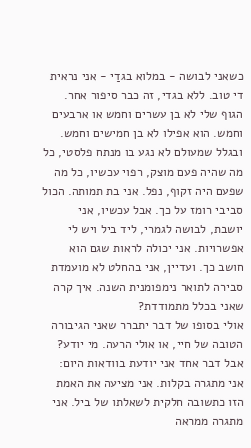כשאני לבושה - במלוא בגדַי - אני נראית די טוב. ללא בגדי, זה כבר סיפור אחר. הגוף שלי לא בן עשרים וחמש או ארבעים וחמש. הוא אפילו לא בן חמישים וחמש. ובגלל שמעולם לא נגע בו מנתח פלסטי, כל מה שהיה פעם מוצק, רפוי עכשיו, כל מה שפעם היה זקוף, נפל. אני בת תמותה. הכול סביבי רומז על כך. אבל עכשיו, אני יושבת, לבושה לגמרי, ליד ביל ויש לי אפשרויות. אני יכולה לראות שגם הוא חושב כך. ועדיין, אני בהחלט לא מועמדת סבירה לתואר נימפומנית השנה. איך קרה שאני בכלל מתמודדת?
אולי בסופו של דבר יתברר שאני הגיבורה הטובה של חיי, או אולי הרעה. מי יודע? אבל דבר אחד אני יודעת בוודאות היום: אני מתגרה בקלות. אני מציעה את האמת הזו כתשובה חלקית לשאלתו של ביל. אני מתגרה ממראה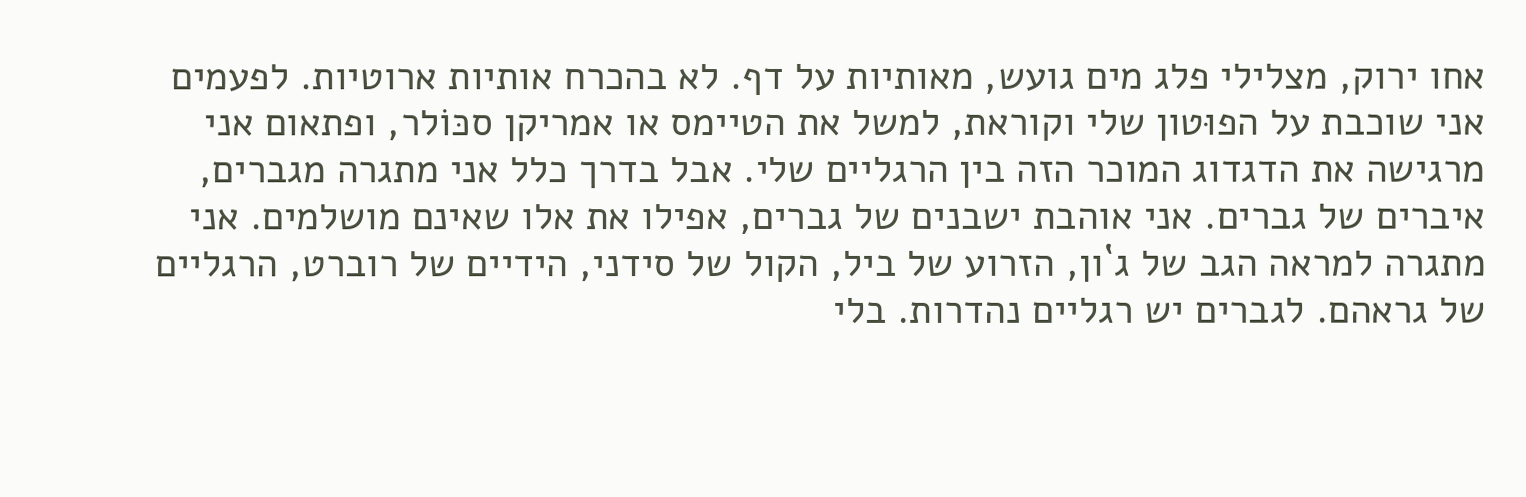אחו ירוק, מצלילי פלג מים גועש, מאותיות על דף. לא בהכרח אותיות ארוטיות. לפעמים אני שוכבת על הפוּטון שלי וקוראת, למשל את הטיימס או אמריקן סכּוֹלר, ופתאום אני מרגישה את הדגדוג המוכר הזה בין הרגליים שלי. אבל בדרך כלל אני מתגרה מגברים, איברים של גברים. אני אוהבת ישבנים של גברים, אפילו את אלו שאינם מושלמים. אני מתגרה למראה הגב של ג`ון, הזרוע של ביל, הקול של סידני, הידיים של רוברט, הרגליים של גראהם. לגברים יש רגליים נהדרות. בלי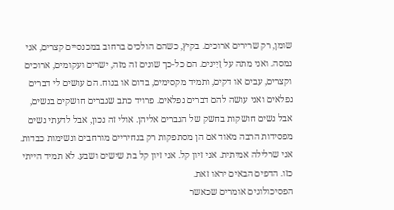שומן, רק שרירים ארוכים. בקיץ, כשהם הולכים ברחוב במכנסיים קצרים, אני נמסה. ואני מתה על זָיִינים. הם כל‑כך שונים זה מזה, ישרים ועקומים, ארוכים וקצרים, עבים או דקים, ותמיד מקסימים, בדום או בנוח. הם עושים לי דברים נפלאים ואני עושה להם דברים נפלאים. פרויד כתב שגברים חושקים בנשים, אבל נשים חושקות בחשק של הגברים אליהן. אולי זה נכון, אבל לדעתי נשים מפסידות הרבה מאוד אם הן מסתפקות רק בנחיריים מורחבים ונשימות כבדות.
אני שרלילה אמיתית. אני זיון קל. אני זיון קל בת שישים ושבע. לא תמיד הייתי כזו. הדפים הבאים יראו זאת.
הפסיכולוגים אומרים שכאשר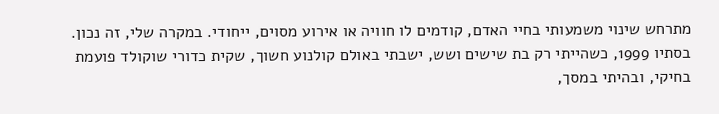מתרחש שינוי משמעותי בחיי האדם, קודמים לו חוויה או אירוע מסוים, ייחודי. במקרה שלי, זה נכון. בסתיו 1999, כשהייתי רק בת שישים ושש, ישבתי באולם קולנוע חשוך, שקית כדורי שוקולד פועמת בחיקי, ובהיתי במסך,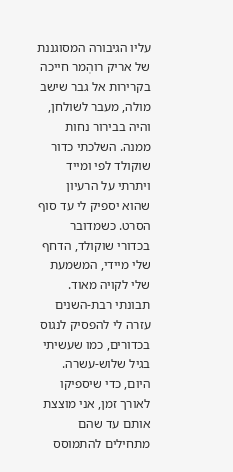עליו הגיבורה המסוגננת של אריק רוהְמר חייכה בקרירות אל גבר שישב מולה, מעבר לשולחן, והיה בבירור נחות ממנה. השלכתי כדור שוקולד לפי ומייד ויתרתי על הרעיון שהוא יספיק לי עד סוף הסרט. כשמדובר בכדורי שוקולד, הדחף שלי מיידי, המשמעת שלי לקויה מאוד. תבונתי רבת‑השנים עזרה לי להפסיק לנגוס בכדורים, כמו שעשיתי בגיל שלוש‑עשרה. היום, כדי שיספיקו לאורך זמן, אני מוצצת אותם עד שהם מתחילים להתמוסס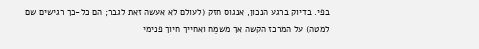בפי. בדיוק ברגע הנכון, אנגוס חזק (לעולם לא אעשה זאת לגבר; הם כל‑כך רגישים שם למטה) על המרכז הקשה אך משמֵח ואחייך חיוך פנימי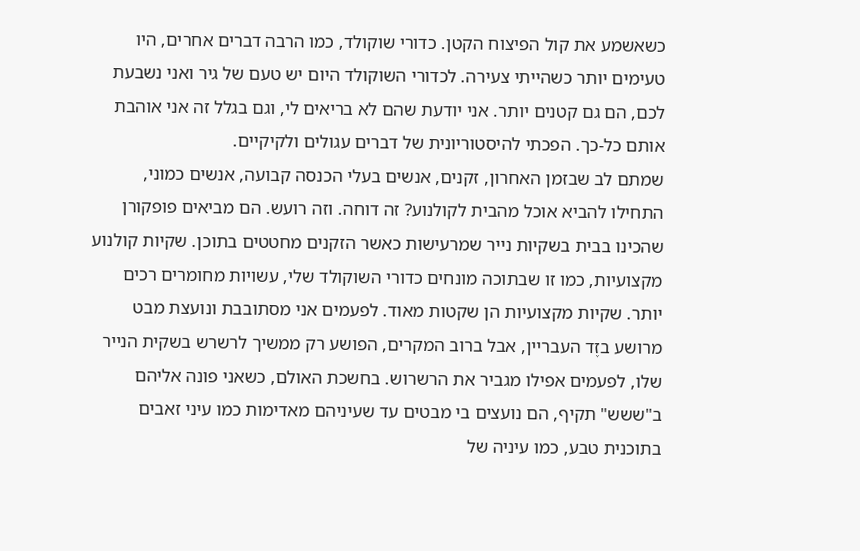כשאשמע את קול הפיצוח הקטן. כדורי שוקולד, כמו הרבה דברים אחרים, היו טעימים יותר כשהייתי צעירה. לכדורי השוקולד היום יש טעם של גיר ואני נשבעת לכם, הם גם קטנים יותר. אני יודעת שהם לא בריאים לי, וגם בגלל זה אני אוהבת אותם כל‑כך. הפכתי להיסטוריונית של דברים עגולים ולקיקיים.
שמתם לב שבזמן האחרון, זקנים, אנשים בעלי הכנסה קבועה, אנשים כמוני, התחילו להביא אוכל מהבית לקולנוע? זה דוחה. וזה רועש. הם מביאים פופקורן שהכינו בבית בשקיות נייר שמרעישות כאשר הזקנים מחטטים בתוכן. שקיות קולנוע מקצועיות, כמו זו שבתוכה מונחים כדורי השוקולד שלי, עשויות מחומרים רכים יותר. שקיות מקצועיות הן שקטות מאוד. לפעמים אני מסתובבת ונועצת מבט מרושע בזֶד העבריין, אבל ברוב המקרים, הפושע רק ממשיך לרשרש בשקית הנייר שלו, לפעמים אפילו מגביר את הרשרוש. בחשכת האולם, כשאני פונה אליהם ב"ששש" תקיף, הם נועצים בי מבטים עד שעיניהם מאדימות כמו עיני זאבים בתוכנית טבע, כמו עיניה של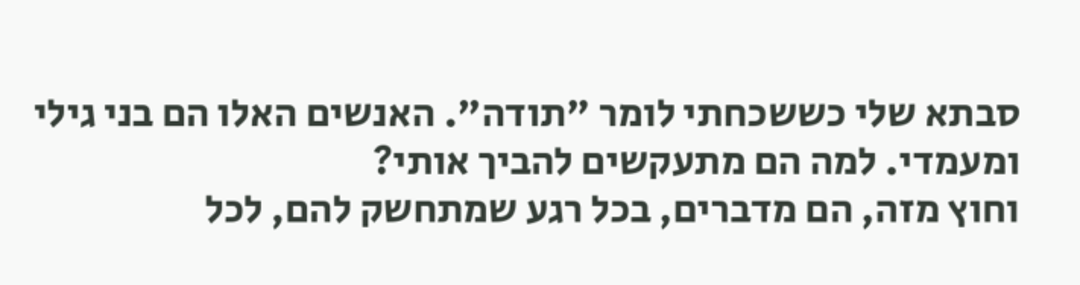סבתא שלי כששכחתי לומר "תודה". האנשים האלו הם בני גילי ומעמדי. למה הם מתעקשים להביך אותי?
וחוץ מזה, הם מדברים, בכל רגע שמתחשק להם, לכל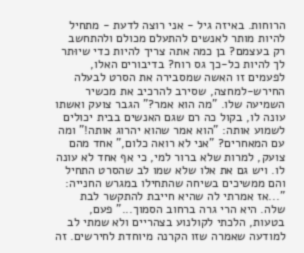הרוחות. באיזה גיל - אני רוצה לדעת - מתחיל להיות מותר לאנשים להתעלם מכולם ולהתחשב רק בעצמם? בן כמה אתה צריך להיות כדי שיוּתר לך להיות כל‑כך גס רוח? בדיבורים האלו, לפעמים זו האשה שמסבירה את הסרט לבעלה החירש‑למחצה, שסירב להרכיב את מכשיר השמיעה שלו. "מה הוא אמר?" הגבר צועק ואשתו עונה לו, בקול כה רם שגם האנשים בבית יכולים לשמוע אותה: "הוא אמר שהוא יהרוג אותה!" ומה עם המאחרים? "אני לא רואה כלום," אחד מהם צועק, למרות שלא ברור למי, כי אף אחד לא עונה לו. ויש גם את אלו שלא שמו לב שהסרט התחיל והם ממשיכים בשיחה שהתחילו במגרש החנייה: "...אז אמרתי לה שהיא חייבת להתקשר לבת שלה. היא הרי גרה ברחוב הסמוך..." פעם, בטעות, הלכתי לקולנוע בצהריים ולא שמתי לב למודעה שאמרה שזו הקרנה מיוחדת לחירשים. זה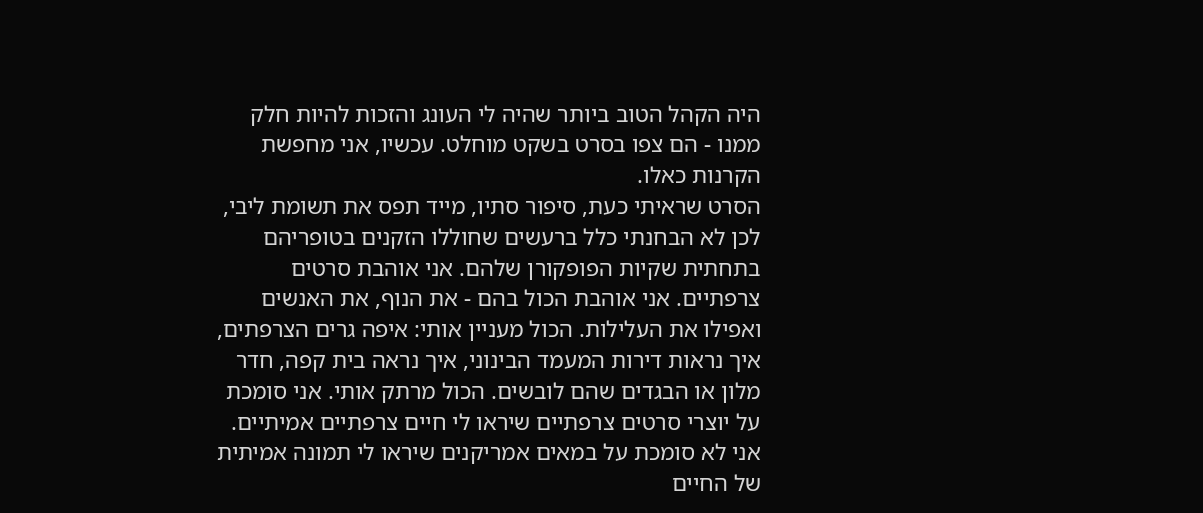היה הקהל הטוב ביותר שהיה לי העונג והזכות להיות חלק ממנו - הם צפו בסרט בשקט מוחלט. עכשיו, אני מחפשת הקרנות כאלו.
הסרט שראיתי כעת, סיפור סתיו, מייד תפס את תשומת ליבי, לכן לא הבחנתי כלל ברעשים שחוללו הזקנים בטופריהם בתחתית שקיות הפופקורן שלהם. אני אוהבת סרטים צרפתיים. אני אוהבת הכול בהם - את הנוף, את האנשים ואפילו את העלילות. הכול מעניין אותי: איפה גרים הצרפתים, איך נראות דירות המעמד הבינוני, איך נראה בית קפה, חדר מלון או הבגדים שהם לובשים. הכול מרתק אותי. אני סומכת על יוצרי סרטים צרפתיים שיראו לי חיים צרפתיים אמיתיים. אני לא סומכת על במאים אמריקנים שיראו לי תמונה אמיתית של החיים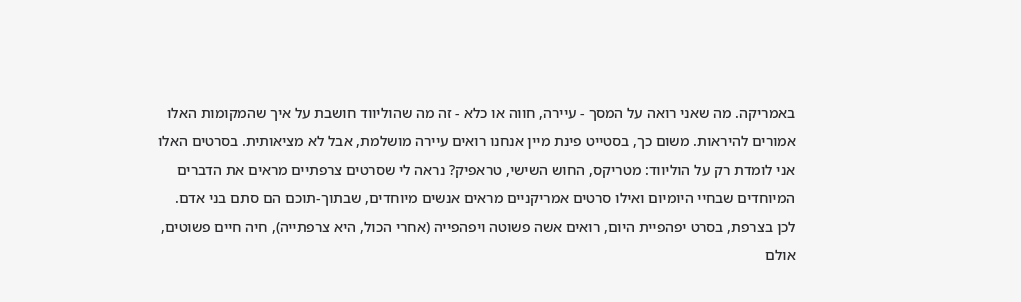באמריקה. מה שאני רואה על המסך - עיירה, חווה או כלא - זה מה שהוליווד חושבת על איך שהמקומות האלו אמורים להיראות. משום כך, בסטייט פינת מיין אנחנו רואים עיירה מושלמת, אבל לא מציאותית. בסרטים האלו אני לומדת רק על הוליווד: מטריקס, החוש השישי, טראפיק? נראה לי שסרטים צרפתיים מראים את הדברים המיוחדים שבחיי היומיום ואילו סרטים אמריקניים מראים אנשים מיוחדים, שבתוך‑תוכם הם סתם בני אדם. לכן בצרפת, בסרט יפהפיית היום, רואים אשה פשוטה ויפהפייה (אחרי הכול, היא צרפתייה), חיה חיים פשוטים, אולם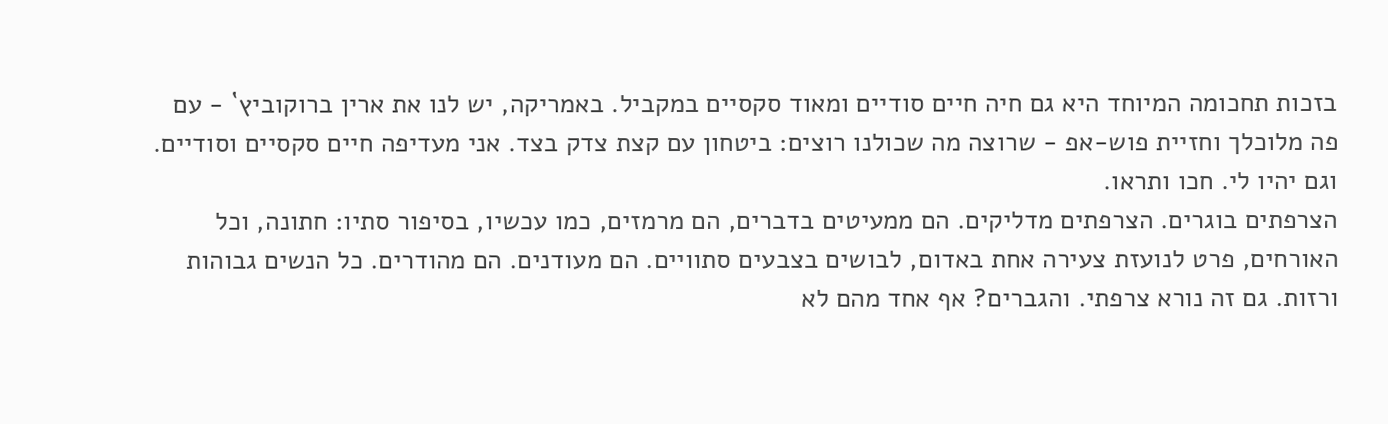בזכות תחכומה המיוחד היא גם חיה חיים סודיים ומאוד סקסיים במקביל. באמריקה, יש לנו את ארין ברוקוביץ` - עם פה מלוכלך וחזיית פוש‑אפ - שרוצה מה שכולנו רוצים: ביטחון עם קצת צדק בצד. אני מעדיפה חיים סקסיים וסודיים. וגם יהיו לי. חכו ותראו.
הצרפתים בוגרים. הצרפתים מדליקים. הם ממעיטים בדברים, הם מרמזים, כמו עכשיו, בסיפור סתיו: חתונה, וכל האורחים, פרט לנועזת צעירה אחת באדום, לבושים בצבעים סתוויים. הם מעודנים. הם מהודרים. כל הנשים גבוהות ורזות. גם זה נורא צרפתי. והגברים? אף אחד מהם לא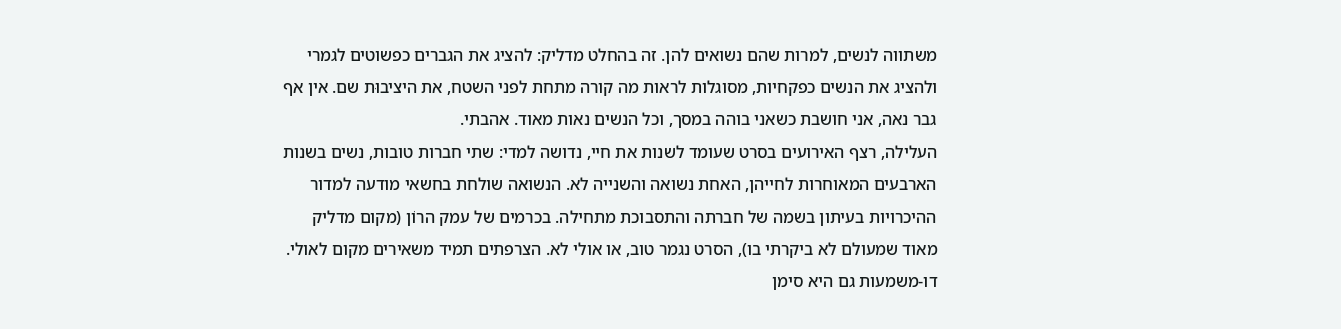משתווה לנשים, למרות שהם נשואים להן. זה בהחלט מדליק: להציג את הגברים כפשוטים לגמרי ולהציג את הנשים כפקחיות, מסוגלות לראות מה קורה מתחת לפני השטח, את היציבוּת שם. אין אף גבר נאה, אני חושבת כשאני בוהה במסך, וכל הנשים נאות מאוד. אהבתי.
העלילה, רצף האירועים בסרט שעומד לשנות את חיי, נדושה למדי: שתי חברות טובות, נשים בשנות הארבעים המאוחרות לחייהן, האחת נשואה והשנייה לא. הנשואה שולחת בחשאי מודעה למדור ההיכרויות בעיתון בשמה של חברתה והתסבוכת מתחילה. בכרמים של עמק הרוֹן (מקום מדליק מאוד שמעולם לא ביקרתי בו), הסרט נגמר טוב, או אולי לא. הצרפתים תמיד משאירים מקום לאולי. דו‑משמעות גם היא סימן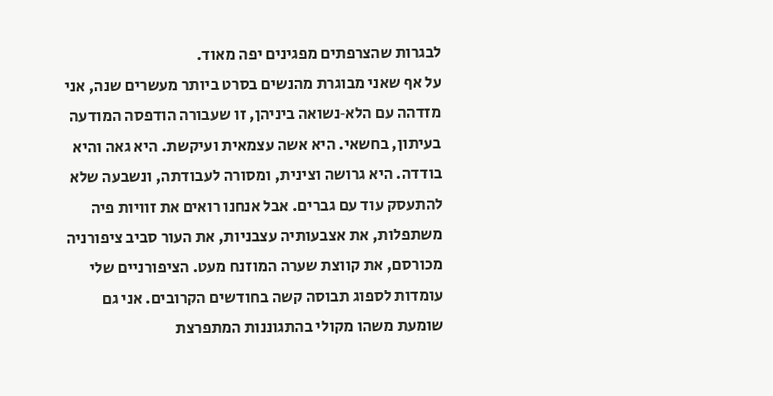לבגרות שהצרפתים מפגינים יפה מאוד.
על אף שאני מבוגרת מהנשים בסרט ביותר מעשרים שנה, אני מזדהה עם הלא‑נשואה ביניהן, זו שעבורה הודפסה המודעה בעיתון, בחשאי. היא אשה עצמאית ועיקשת. היא גאה והיא בודדה. היא גרושה וצינית, ומסורה לעבודתה, ונשבעה שלא להתעסק עוד עם גברים. אבל אנחנו רואים את זוויות פיה משתפלות, את אצבעותיה עצבניות, את העור סביב ציפורניה מכורסם, את קווצת שערה המוזנח מעט. הציפורניים שלי עומדות לספוג תבוסה קשה בחודשים הקרובים. אני גם שומעת משהו מקולי בהתגוננות המתפרצת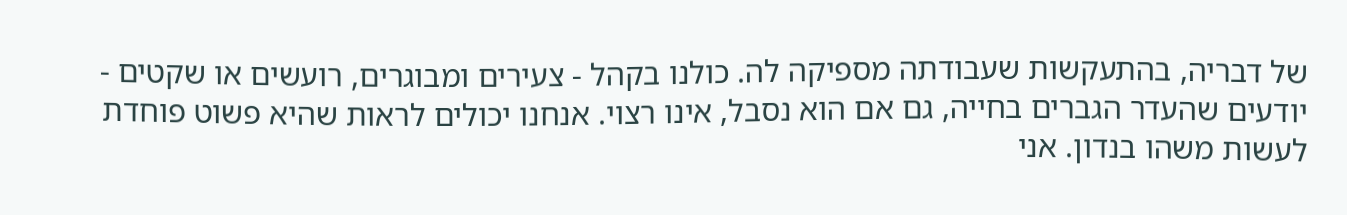של דבריה, בהתעקשות שעבודתה מספיקה לה. כולנו בקהל - צעירים ומבוגרים, רועשים או שקטים - יודעים שהעדר הגברים בחייה, גם אם הוא נסבל, אינו רצוי. אנחנו יכולים לראות שהיא פשוט פוחדת לעשות משהו בנדון. אני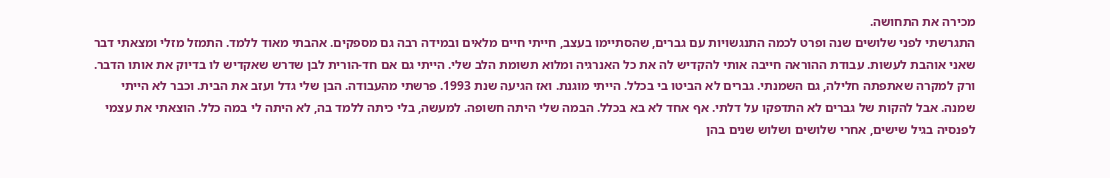מכירה את התחושה.
התגרשתי לפני שלושים שנה ופרט לכמה התנגשויות עם גברים, שהסתיימו בעצב, חייתי חיים מלאים ובמידה רבה גם מספקים. אהבתי מאוד ללמד. התמזל מזלי ומצאתי דבר שאני אוהבת לעשות. עבודת ההוראה חייבה אותי להקדיש לה את כל האנרגיה ומלוא תשומת הלב שלי. הייתי גם אם חד‑הורית לבן שדרש שאקדיש לו בדיוק את אותו הדבר. ורק למקרה שאתפתה חלילה, גם השמנתי. גברים לא הביטו בי בכלל. הייתי מוגנת. ואז הגיעה שנת 1993. פרשתי מהעבודה. הבן שלי גדל ועזב את הבית. וכבר לא הייתי שמנה. אבל להקות של גברים לא התדפקו על דלתי. אף אחד לא בא בכלל. הבמה שלי היתה חשופה. למעשה, בלי כיתה ללמד בה, לא היתה לי במה כלל. הוצאתי את עצמי לפנסיה בגיל שישים, אחרי שלושים ושלוש שנים בהן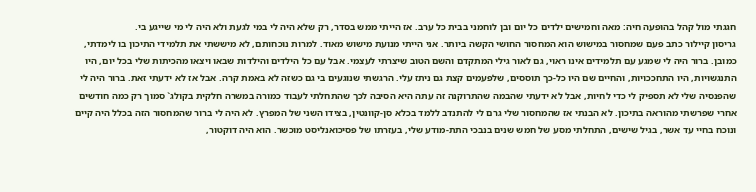חגגתי מול קהל בהופעה חיה: מאה וחמישים ילדים כל יום ובן לוחמני בבית כל ערב. אז הייתי ממש בסדר, רק שלא היה לי במי לגעת ולא היה לי מי שייגע בי.
גריסון קיילור כתב פעם שמחסור במישוש הוא המחסור החושי הקשה ביותר. אני הייתי מנועת מישוש מאוד. למרות נוכחותם, לא מיששתי את תלמידי התיכון בו לימדתי, כמובן. ברור היה לי שמגע עם תלמידים אינו ראוי, גם לאור גילי המתקדם והשם הטוב שיצרתי לעצמי. אבל עם כל הילדים והילדות שבאו ויצאו מהכיתות שלי בכל יום, היו התנגשויות, היו התחככויות, והחיים שם היו כל‑כך תוססים, שלפעמים קצת גם ניתז עלי. הרגשתי שנוגעים בי גם כשזה לא באמת קרה. אבל אז לא ידעתי זאת. ברור היה לי שהפנסיה שלי לא תספיק לי כדי לחיות, אבל לא ידעתי שהבמה שהתרוקנה זה עתה היא הסיבה לכך שהתחלתי לעבוד כמורה במשרה חלקית בקולג` סמוך רק כמה חודשים אחרי שפרשתי מהוראה בתיכון. לא הבנתי אז שהמחסור שלי גרם לי להתנדב ללמד בכלא סן‑קוונטין, בצידו השני של המפרץ. לא היה לי ברור שהמחסור הזה בכלל היה קיים ונוכח בחיי עד אשר, בגיל שישים, התחלתי מסע של חמש שנים בנבכי התת‑מודע שלי, בעזרתו של פסיכואנליסט מוכשר. הוא היה דוקטור,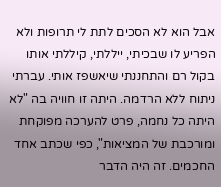אבל הוא לא הסכים לתת לי תרופות ולא הפריע לו שבכיתי, ייללתי, קיללתי אותו בקול רם והתחננתי שיאשפז אותי. עברתי ניתוח ללא הרדמה. היתה זו חוויה בה "לא היתה כל נחמה, פרט להערכה מפוקחת ומורכבת של המציאות", כפי שכתב אחד החכמים. זה היה הדבר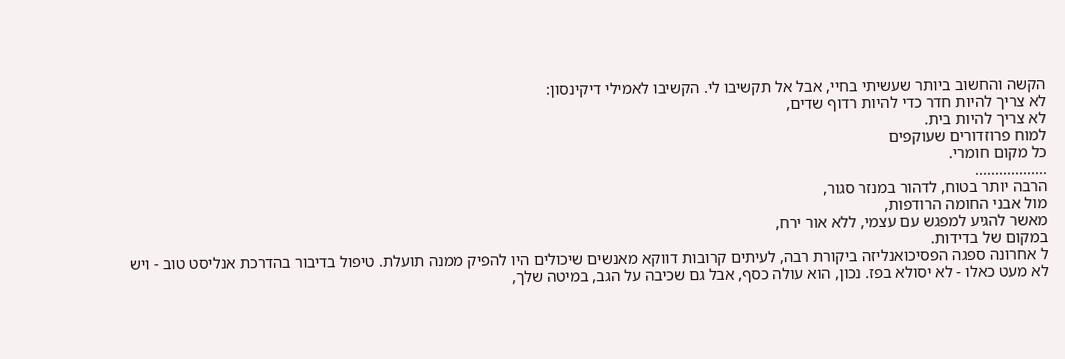הקשה והחשוב ביותר שעשיתי בחיי, אבל אל תקשיבו לי. הקשיבו לאמילי דיקינסון:
לא צריך להיות חדר כדי להיות רדוף שדים,
לא צריך להיות בית.
למוח פרוזדורים שעוקפים
כל מקום חומרי.
..................
הרבה יותר בטוח, לדהור במנזר סגור,
מול אבני החומה הרודפות,
מאשר להגיע למפגש עם עצמי, ללא אור ירח,
במקום של בדידות.
ל אחרונה ספגה הפסיכואנליזה ביקורת רבה, לעיתים קרובות דווקא מאנשים שיכולים היו להפיק ממנה תועלת. טיפול בדיבור בהדרכת אנליסט טוב - ויש לא מעט כאלו - לא יסולא בפז. נכון, הוא עולה כסף, אבל גם שכיבה על הגב, במיטה שלך,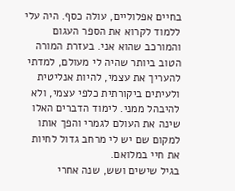בחיים אפלוליים, עולה כסף. היה עלי ללמוד לקרוא את הספר העגום והמורכב שהוא אני. בעזרת המורה הטוב ביותר שהיה לי מעולם, למדתי להעריך את עצמי, להיות אנליטית ולעיתים ביקורתית כלפי עצמי, ולא להיבהל ממני. לימוד הדברים האלו שינה את העולם לגמרי והפך אותו למקום שם יש לי מרחב גדול לחיות את חיי במלואם.
בגיל שישים ושש, שנה אחרי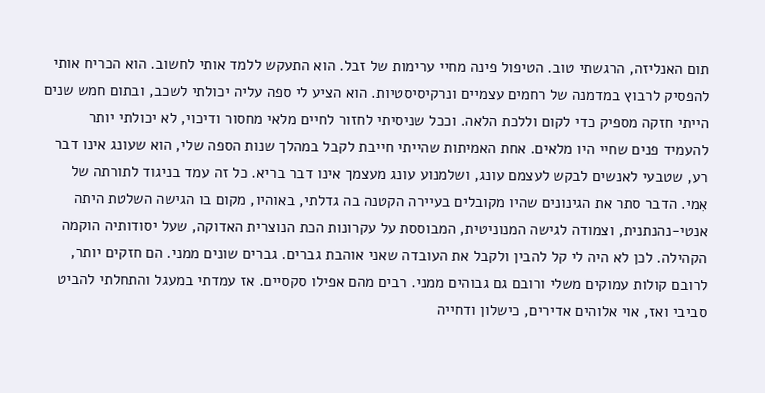תום האנליזה, הרגשתי טוב. הטיפול פינה מחיי ערימות של זבל. הוא התעקש ללמד אותי לחשוב. הוא הכריח אותי להפסיק לרבוץ במדמנה של רחמים עצמיים ונרקיסיסטיות. הוא הציע לי ספה עליה יכולתי לשכב, ובתום חמש שנים הייתי חזקה מספיק כדי לקום וללכת הלאה. וככל שניסיתי לחזור לחיים מלאי מחסור ודיכוי, לא יכולתי יותר להעמיד פנים שחיי היו מלאים. אחת האמיתות שהייתי חייבת לקבל במהלך שנות הספה שלי, הוא שעונג אינו דבר רע, שטבעי לאנשים לבקש לעצמם עונג, ושלמנוע עונג מעצמך אינו דבר בריא. כל זה עמד בניגוד לתורתה של אִמי. הדבר סתר את הגינונים שהיו מקובלים בעיירה הקטנה בה גדלתי, באוהיו, מקום בו הגישה השלטת היתה אנטי‑נהנתנית, וצמודה לגישה המנוניטית, המבוססת על עקרונות הכת הנוצרית האדוקה, שעל יסודותיה הוקמה הקהילה. לכן לא היה לי קל להבין ולקבל את העובדה שאני אוהבת גברים. גברים שונים ממני. הם חזקים יותר, לרובם קולות עמוקים משלי ורובם גם גבוהים ממני. רבים מהם אפילו סקסיים. אז עמדתי במעגל והתחלתי להביט סביבי ואז, אוי אלוהים אדירים, כישלון ודחייה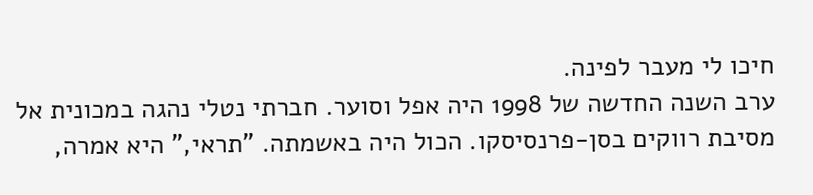חיכו לי מעבר לפינה.
ערב השנה החדשה של 1998 היה אפל וסוער. חברתי נטלי נהגה במכונית אל מסיבת רווקים בסן‑פרנסיסקו. הכול היה באשמתה. "תראי," היא אמרה,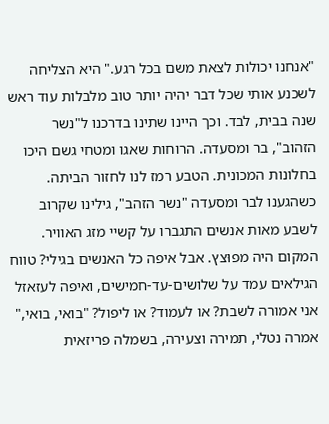"אנחנו יכולות לצאת משם בכל רגע." היא הצליחה לשכנע אותי שכל דבר יהיה יותר טוב מלבלות עוד ראש שנה בבית, לבד. וכך היינו שתינו בדרכנו ל"נשר הזהוב", בר ומסעדה. הרוחות שאגו ומטחי גשם היכו בחלונות המכונית. הטבע רמז לנו לחזור הביתה.
כשהגענו לבר ומסעדה "נשר הזהב", גילינו שקרוב לשבע מאות אנשים התגברו על קשיי מזג האוויר. המקום היה מפוּצץ. אבל איפה כל האנשים בגילי? טווח הגילאים עמד על שלושים‑עד‑חמישים, ואיפה לעזאזל אני אמורה לשבת? או לעמוד? או ליפול? "בואי, בואי," אמרה נטלי, תמירה וצעירה, בשמלה פריזאית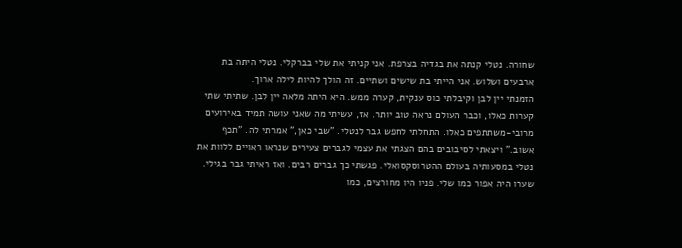שחורה. נטלי קנתה את בגדיה בצרפת. אני קניתי את שלי בברקלי. נטלי היתה בת ארבעים ושלוש. אני הייתי בת שישים ושתיים. זה הולך להיות לילה ארוך.
הזמנתי יין לבן וקיבלתי כוס ענקית, קערה ממש. היא היתה מלאה יין לבן. שתיתי שתי קערות כאלו, וכבר העולם נראה טוב יותר. אז, עשיתי מה שאני עושה תמיד באירועים מרובי‑משתתפים כאלו. התחלתי לחפש גבר לנטלי. "שבי כאן," אמרתי לה. "תכף אשוב." ויצאתי לסיבובים בהם הצגתי את עצמי לגברים צעירים שנראו ראויים ללוות את נטלי במסעותיה בעולם ההטרוסקסואלי. פגשתי כך גברים רבים. ואז ראיתי גבר בגילי. שערו היה אפור כמו שלי. פניו היו מחורצים, כמו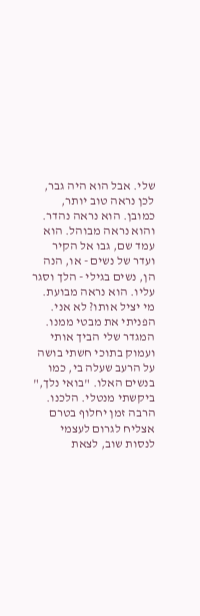שלי. אבל הוא היה גבר, לכן נראה טוב יותר, כמובן. הוא נראה נהדר. והוא נראה מבוהל. הוא עמד שם, גבו אל הקיר ועדר של נשים - או, הנה הן, נשים בגילי - הלך וסגר עליו. הוא נראה מבועת. מי יציל אותו? לא אני. הפניתי את מבטי ממנו. המגדר שלי הביך אותי ועמוק בתוכי חשתי בושה על הרעב שעלה בי, כמו בנשים האלו. "בואי נלך," ביקשתי מנטלי. הלכנו.
הרבה זמן יחלוף בטרם אצליח לגרום לעצמי לנסות שוב, לצאת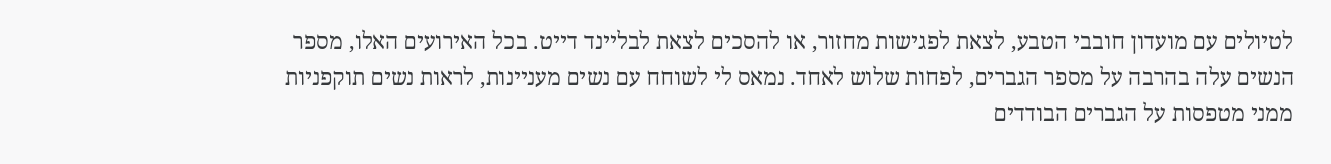לטיולים עם מועדון חובבי הטבע, לצאת לפגישות מחזור, או להסכים לצאת לבליינד דייט. בכל האירועים האלו, מספר הנשים עלה בהרבה על מספר הגברים, לפחות שלוש לאחד. נמאס לי לשוחח עם נשים מעניינות, לראות נשים תוקפניות ממני מטפסות על הגברים הבודדים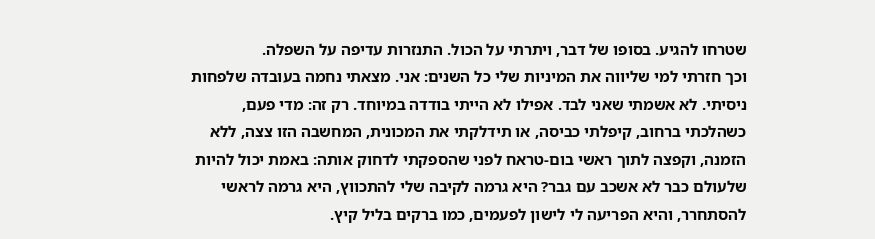שטרחו להגיע. בסופו של דבר, ויתרתי על הכול. התנזרות עדיפה על השפלה.
וכך חזרתי למי שליווה את המיניות שלי כל השנים: אני. מצאתי נחמה בעובדה שלפחות ניסיתי. לא אשמתי שאני לבד. אפילו לא הייתי בודדה במיוחד. רק זה: מדי פעם, כשהלכתי ברחוב, קיפלתי כביסה, או תידלקתי את המכונית, המחשבה הזו צצה, ללא הזמנה, וקפצה לתוך ראשי בום‑טראח לפני שהספקתי לדחוק אותה: באמת יכול להיות שלעולם כבר לא אשכב עם גבר? היא גרמה לקיבה שלי להתכווץ, היא גרמה לראשי להסתחרר, והיא הפריעה לי לישון לפעמים, כמו ברקים בליל קיץ.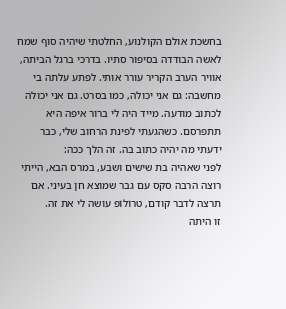בחשכת אולם הקולנוע, החלטתי שיהיה סוף שמח לאשה הבודדה בסיפור סתיו. בדרכי ברגל הביתה, אוויר הערב הקריר עורר אותי. לפתע עלתה בי מחשבה: גם אני יכולה, כמו בסרט. גם אני יכולה לכתוב מודעה. מייד היה לי ברור איפה היא תתפרסם. כשהגעתי לפינת הרחוב שלי, כבר ידעתי מה יהיה כתוב בה. זה הלך ככה:
לפני שאהיה בת שישים ושבע, במרס הבא, הייתי רוצה הרבה סקס עם גבר שמוצא חן בעיני. אם תרצה לדבר קודם, טרוֹלוֹפּ עושה לי את זה.
זו היתה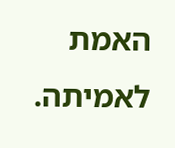האמת לאמיתה.